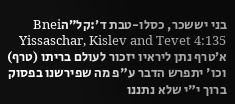בני יששכר, כסלו-טבת ד׳:קל״הBnei Yissaschar, Kislev and Tevet 4:135
א׳טרף נתן ליראיו יזכור לעולם בריתו (טרף) וכו' יתפרש הדבר ע"פ מה שפירשנו בפסוק ברוך י"י שלא נתננו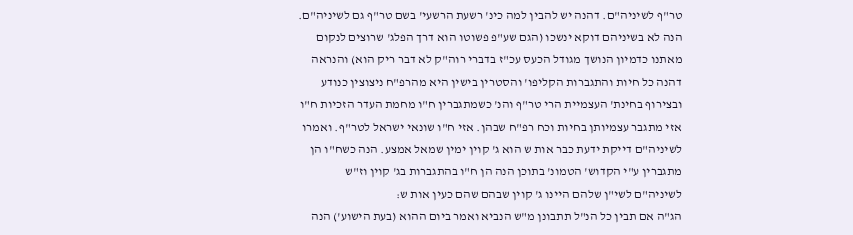טר"ף לשיניה"ם. דהנה יש להבין למה כינ' רשעת הרשעי' בשם טר"ף גם לשיניה"ם. הנה לא בשיניהם דוקא ינשכו (הגם שע"פ פשוטו הוא דרך הפלג' שרוצים לנקום מאתנו כדמיון הנושך מגודל הכעס עכ"ז בדברי רוה"ק לא דבר ריק הוא) והנראה דהנה כל חיות והתגברות הקליפו' והסטרין בישין היא מהרפ"ח ניצוצין כנודע ובצירוף בחינת' העצמיית הרי טר"ף והנ' כשמתגברין ח"ו מחמת העדר הזכיות ח"ו אזי מתגבר עצמיותן בחיות וכח רפ"ח שבהן. אזי ח"ו שונאי ישראל לטר"ף. ואמרו לשיניה"ם דייקת ידעת כבר אות ש הוא ג' קוין ימין שמאל אמצע. הנה כשח"ו הן מתגברין ע"י הקדוש' הטמונ' בתוכן הנה הן ח"ו בהתגברות בג' קוין וז"ש לשיניה"ם לשי"ן שלהם היינו ג' קוין שבהם שהם כעין אות ש:
הג"ה אם תבין כל הנ"ל תתבונן מ"ש הנביא ואמר ביום ההוא (בעת הישוע') הנה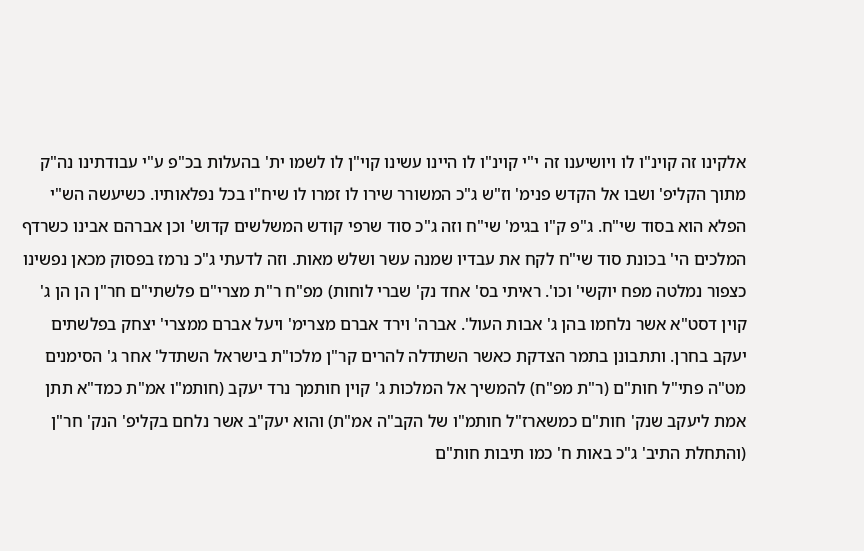אלקינו זה קוינ"ו לו ויושיענו זה י"י קוינ"ו לו היינו עשינו קוי"ן לו לשמו ית' בהעלות בכ"פ ע"י עבודתינו נה"ק מתוך הקליפ' ושבו אל הקדש פנימ' וז"ש ג"כ המשורר שירו לו זמרו לו שיח"ו בכל נפלאותיו. כשיעשה הש"י הפלא הוא בסוד שי"ח. ג"פ ק"ו בגימ' שי"ח וזה ג"כ סוד שרפי קודש המשלשים קדוש' וכן אברהם אבינו כשרדף המלכים הי' בכונת סוד שי"ח לקח את עבדיו שמנה עשר ושלש מאות. וזה לדעתי ג"כ נרמז בפסוק מכאן נפשינו כצפור נמלטה מפח יוקשי' וכו'. ראיתי בס' אחד נק' שברי לוחות) מפ"ח ר"ת מצרי"ם פלשתי"ם חר"ן הן הן ג' קוין דסט"א אשר נלחמו בהן ג' אבות העול'. אברה' וירד אברם מצרימ' ויעל אברם ממצרי' יצחק בפלשתים יעקב בחרן. ותתבונן בתמר הצדקת כאשר השתדלה להרים קר"ן מלכו"ת בישראל השתדל' אחר ג' הסימנים מט"ה פתי"ל חות"ם (ר"ת מפ"ח) להמשיך אל המלכות ג' קוין חותמך נרד יעקב (חותמ"ו אמ"ת כמד"א תתן אמת ליעקב שנק' חות"ם כמשארז"ל חותמ"ו של הקב"ה אמ"ת) והוא יעק"ב אשר נלחם בקליפ' הנק' חר"ן (והתחלת התיב' ג"כ באות ח' כמו תיבות חות"ם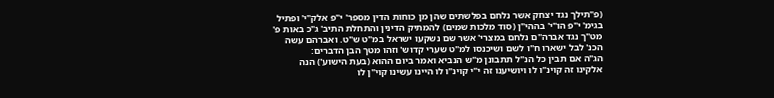(פ"תילך נגד יצחק אשר נלחם בפלשתים שהן מן כוחות הדין מספר' י"פ אלק"י' ופתיל בגימ' י"פ הו"י' בההי"ן (סוד מלכות שמים) להמתיק הדינין והתחלת התיב' ג"כ באות פ' מט"ך נגד אברה"ם נלחם במצרי' אשר שם נשקעו ישראל במ"ט ש"ט. ואברהם עשה הכנ' לבל ישארו ח"ו לשם ושיכנסו למ"ט שערי קדוש' וזהו מטך הבן הדברים:
הג"ה אם תבין כל הנ"ל תתבונן מ"ש הנביא ואמר ביום ההוא (בעת הישוע') הנה אלקינו זה קוינ"ו לו ויושיענו זה י"י קוינ"ו לו היינו עשינו קוי"ן לו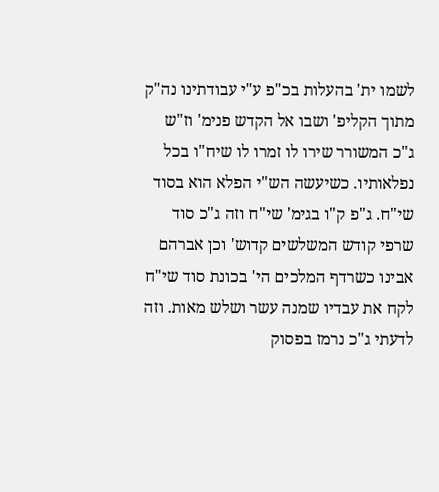לשמו ית' בהעלות בכ"פ ע"י עבודתינו נה"ק מתוך הקליפ' ושבו אל הקדש פנימ' וז"ש ג"כ המשורר שירו לו זמרו לו שיח"ו בכל נפלאותיו. כשיעשה הש"י הפלא הוא בסוד שי"ח. ג"פ ק"ו בגימ' שי"ח וזה ג"כ סוד שרפי קודש המשלשים קדוש' וכן אברהם אבינו כשרדף המלכים הי' בכונת סוד שי"ח לקח את עבדיו שמנה עשר ושלש מאות. וזה לדעתי ג"כ נרמז בפסוק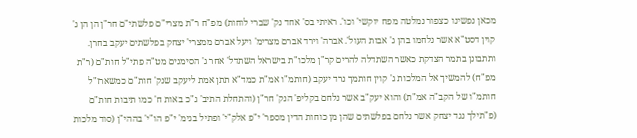מכאן נפשינו כצפור נמלטה מפח יוקשי' וכו'. ראיתי בס' אחד נק' שברי לוחות) מפ"ח ר"ת מצרי"ם פלשתי"ם חר"ן הן הן ג' קוין דסט"א אשר נלחמו בהן ג' אבות העול'. אברה' וירד אברם מצרימ' ויעל אברם ממצרי' יצחק בפלשתים יעקב בחרן. ותתבונן בתמר הצדקת כאשר השתדלה להרים קר"ן מלכו"ת בישראל השתדל' אחר ג' הסימנים מט"ה פתי"ל חות"ם (ר"ת מפ"ח) להמשיך אל המלכות ג' קוין חותמך נרד יעקב (חותמ"ו אמ"ת כמד"א תתן אמת ליעקב שנק' חות"ם כמשארז"ל חותמ"ו של הקב"ה אמ"ת) והוא יעק"ב אשר נלחם בקליפ' הנק' חר"ן (והתחלת התיב' ג"כ באות ח' כמו תיבות חות"ם (פ"תילך נגד יצחק אשר נלחם בפלשתים שהן מן כוחות הדין מספר' י"פ אלק"י' ופתיל בגימ' י"פ הו"י' בההי"ן (סוד מלכות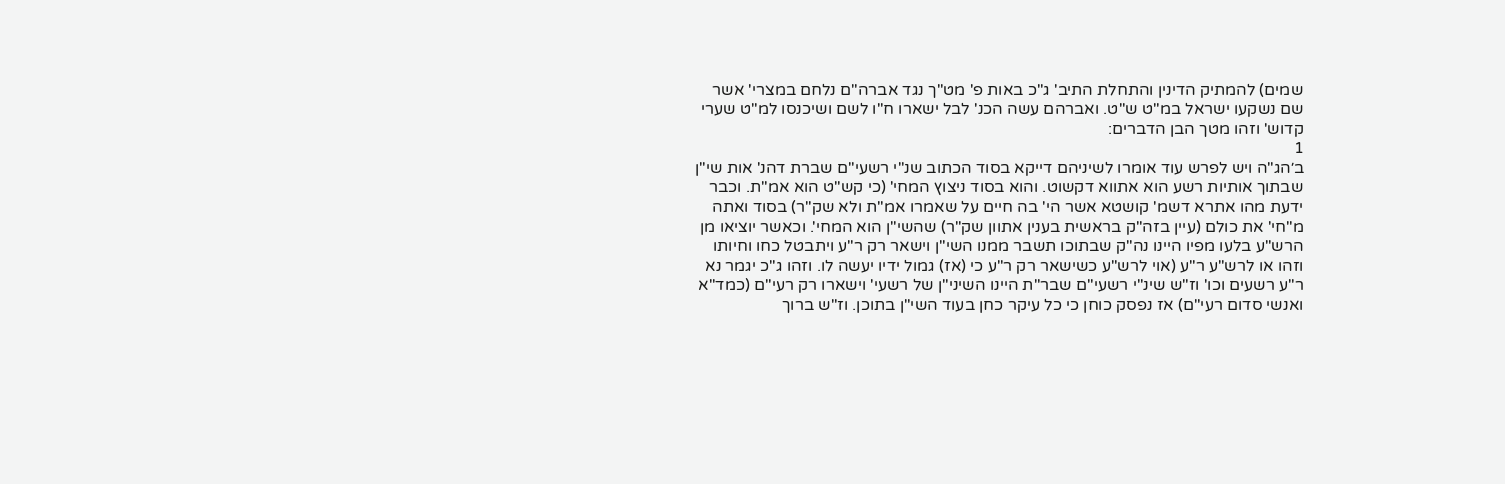שמים) להמתיק הדינין והתחלת התיב' ג"כ באות פ' מט"ך נגד אברה"ם נלחם במצרי' אשר שם נשקעו ישראל במ"ט ש"ט. ואברהם עשה הכנ' לבל ישארו ח"ו לשם ושיכנסו למ"ט שערי קדוש' וזהו מטך הבן הדברים:
1
ב׳הג"ה ויש לפרש עוד אומרו לשיניהם דייקא בסוד הכתוב שנ"י רשעי"ם שברת דהנ' אות שי"ן שבתוך אותיות רשע הוא אתווא דקשוט. והוא בסוד ניצוץ המחי' (כי קש"ט הוא אמ"ת. וכבר ידעת מהו אתרא דשמ' קושטא אשר הי' בה חיים על שאמרו אמ"ת ולא שק"ר) בסוד ואתה מ"חי' את כולם (עיין בזה"ק בראשית בענין אתוון שק"ר) שהשי"ן הוא המחי'. וכאשר יוציאו מן הרש"ע בלעו מפיו היינו נה"ק שבתוכו תשבר ממנו השי"ן וישאר רק ר"ע ויתבטל כחו וחיותו וזהו או לרש"ע ר"ע (אוי לרש"ע כשישאר רק ר"ע כי (אז) גמול ידיו יעשה לו. וזהו ג"כ יגמר נא ר"ע רשעים וכו' וז"ש שינ"י רשעי"ם שבר"ת היינו השיני"ן של רשעי' וישארו רק רעי"ם (כמד"א ואנשי סדום רעי"ם) אז נפסק כוחן כי כל עיקר כחן בעוד השי"ן בתוכן. וז"ש ברוך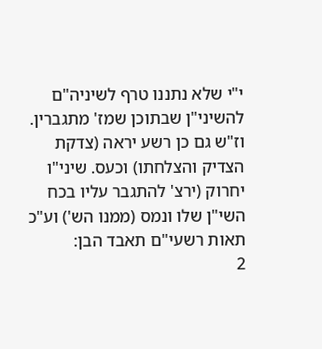י"י שלא נתננו טרף לשיניה"ם להשיני"ן שבתוכן שמז' מתגברין. וז"ש גם כן רשע יראה (צדקת הצדיק והצלחתו) וכעס. שיני"ו יחרוק (ירצ' להתגבר עליו בכח השי"ן שלו ונמס (ממנו הש') וע"כ תאות רשעי"ם תאבד הבן:
2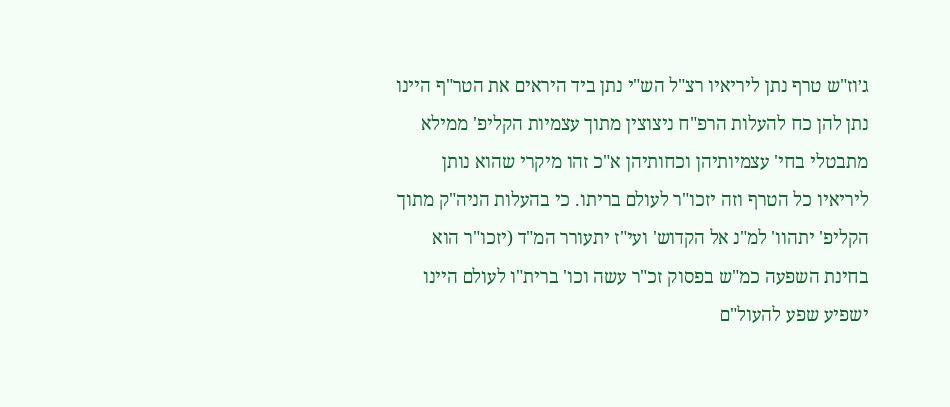ג׳וז"ש טרף נתן ליריאיו רצ"ל הש"י נתן ביד היראים את הטר"ף היינו נתן להן כח להעלות הרפ"ח ניצוצין מתוך עצמיות הקליפ' ממילא מתבטלי בחי' עצמיותיהן וכחותיהן א"כ זהו מיקרי שהוא נותן ליריאיו כל הטרף וזה יזכו"ר לעולם בריתו. כי בהעלות הניה"ק מתוך הקליפ' יתהוו' למ"נ אל הקדוש' ועי"ז יתעורר המ"ד (יזכו"ר הוא בחינת השפעה כמ"ש בפסוק זכ"ר עשה וכו' ברית"ו לעולם היינו ישפיע שפע להעול"ם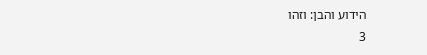הידוע והבן: וזהו
3